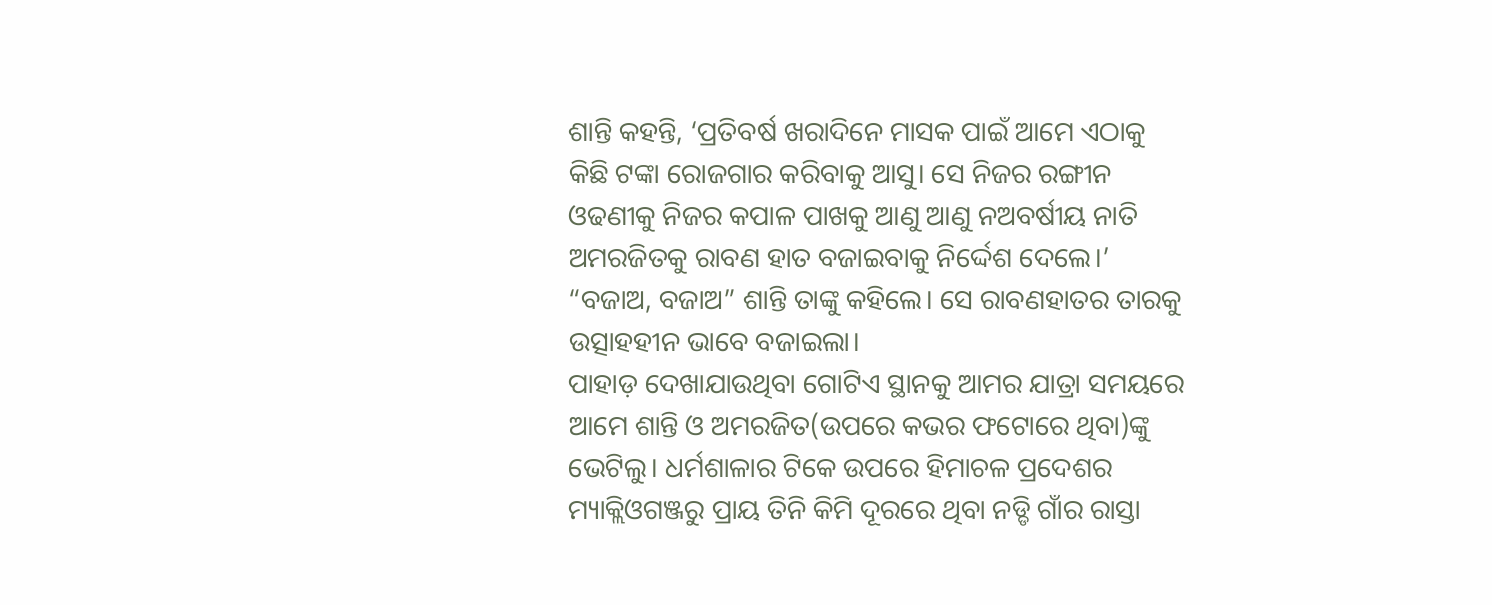ଶାନ୍ତି କହନ୍ତି, ‘ପ୍ରତିବର୍ଷ ଖରାଦିନେ ମାସକ ପାଇଁ ଆମେ ଏଠାକୁ କିଛି ଟଙ୍କା ରୋଜଗାର କରିବାକୁ ଆସୁ। ସେ ନିଜର ରଙ୍ଗୀନ ଓଢଣୀକୁ ନିଜର କପାଳ ପାଖକୁ ଆଣୁ ଆଣୁ ନଅବର୍ଷୀୟ ନାତି ଅମରଜିତକୁ ରାବଣ ହାତ ବଜାଇବାକୁ ନିର୍ଦ୍ଦେଶ ଦେଲେ।’ “ବଜାଅ, ବଜାଅ” ଶାନ୍ତି ତାଙ୍କୁ କହିଲେ। ସେ ରାବଣହାତର ତାରକୁ ଉତ୍ସାହହୀନ ଭାବେ ବଜାଇଲା।
ପାହାଡ଼ ଦେଖାଯାଉଥିବା ଗୋଟିଏ ସ୍ଥାନକୁ ଆମର ଯାତ୍ରା ସମୟରେ ଆମେ ଶାନ୍ତି ଓ ଅମରଜିତ(ଉପରେ କଭର ଫଟୋରେ ଥିବା)ଙ୍କୁ ଭେଟିଲୁ। ଧର୍ମଶାଳାର ଟିକେ ଉପରେ ହିମାଚଳ ପ୍ରଦେଶର ମ୍ୟାକ୍ଲିଓଗଞ୍ଜରୁ ପ୍ରାୟ ତିନି କିମି ଦୂରରେ ଥିବା ନଡ୍ଡି ଗାଁର ରାସ୍ତା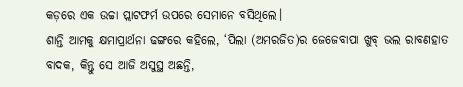କଡ଼ରେ ଏକ ଉଚ୍ଚା ପ୍ଲାଟଫର୍ମ ଉପରେ ସେମାନେ ବସିଥିଲେ।
ଶାନ୍ତି ଆମକୁ କ୍ଷମାପ୍ରାର୍ଥନା ଢଙ୍ଗରେ କହିଲେ, ‘ପିଲା (ଅମରଜିତ)ର ଜେଜେବାପା ଖୁବ୍ ଭଲ ରାବଣହାତ ବାଦକ, କିନ୍ତୁ ସେ ଆଜି ଅସୁସ୍ଥ ଅଛନ୍ତି,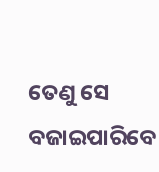ତେଣୁ ସେ ବଜାଇପାରିବେ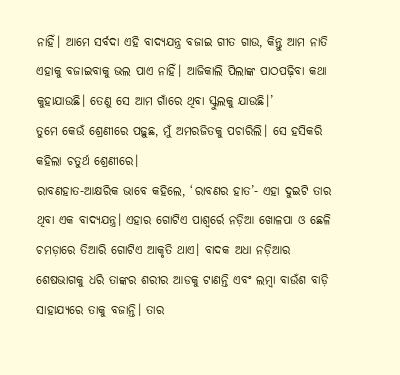ନାହିଁ। ଆମେ ସର୍ବଦା ଏହି ବାଦ୍ୟଯନ୍ତ୍ର ବଜାଇ ଗୀତ ଗାଉ, କିନ୍ତୁ ଆମ ନାତି ଏହାକୁ ବଜାଇବାକୁ ଭଲ ପାଏ ନାହିଁ। ଆଜିକାଲି ପିଲାଙ୍କ ପାଠପଢ଼ିବା କଥା କୁହାଯାଉଛି। ତେଣୁ ସେ ଆମ ଗାଁରେ ଥିବା ସ୍କୁଲକୁ ଯାଉଛି।’
ତୁମେ କେଉଁ ଶ୍ରେଣୀରେ ପଢ଼ୁଛ, ମୁଁ ଅମରଜିତକୁ ପଚାରିଲି। ସେ ହସିକରି କହିଲା ଚତୁର୍ଥ ଶ୍ରେଣୀରେ।
ରାବଣହାତ-ଆକ୍ଷରିକ ଭାବେ କହିଲେ, ‘ରାବଣର ହାତ’- ଏହା ଦୁଇଟି ତାର ଥିବା ଏକ ବାଦ୍ୟଯନ୍ତ୍ର। ଏହାର ଗୋଟିଏ ପାଶ୍ୱର୍ରେ ନଡ଼ିଆ ଖୋଳପା ଓ ଛେଳି ଚମଡ଼ାରେ ତିଆରି ଗୋଟିଏ ଆକୃତି ଥାଏ। ବାଦକ ଅଧା ନଡ଼ିଆର ଶେଷଭାଗକୁ ଧରି ତାଙ୍କର ଶରୀର ଆଡକୁ ଟାଣନ୍ତି ଏବଂ ଲମ୍ବା ବାଉଁଶ ବାଡ଼ି ସାହାଯ୍ୟରେ ତାକୁ ବଜାନ୍ତି। ତାର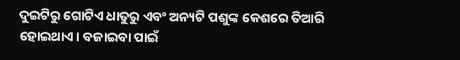ଦୁଇଟିରୁ ଗୋଟିଏ ଧାତୁରୁ ଏବଂ ଅନ୍ୟଟି ପଶୁଙ୍କ କେଶରେ ତିଆରି ହୋଇଥାଏ। ବଜାଇବା ପାଇଁ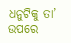ଧନୁଟିକୁ ତା’ ଉପରେ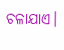ଚଳାଯାଏ।